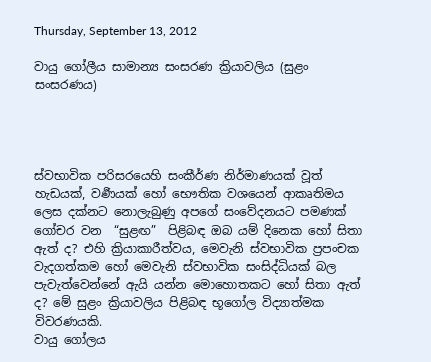Thursday, September 13, 2012

වායු ගෝලීය සාමාන්‍ය සංසරණ ක්‍රියාවලිය (සුළං සංසරණය)




ස්වභාවික පරිසරයෙහි සංකීර්ණ නිර්මාණයක් වූත් හැඩයක්, වර්‍ණයක් හෝ භෞතික වශයෙන් ආකෘතිමය ලෙස දක්නට නොලැබුණු අපගේ සංවේදනයට පමණක් ගෝචර වන  “සුළඟ”  පිළිබඳ ඔබ යම් දිනෙක හෝ සිතා ඇත් ද? එහි ක්‍රියාකාරීත්වය, මෙවැනි ස්වභාවික ප්‍රපංචක වැදගත්කම හෝ මෙවැනි ස්වභාවික සංසිද්ධියක් බල පැවැත්වෙන්නේ ඇයි යන්න මොහොතකට හෝ සිතා ඇත් ද? මේ සුළං ක්‍රියාවලිය පිළිබඳ භූගෝල විද්‍යාත්මක විවරණයකි.
වායු ගෝලය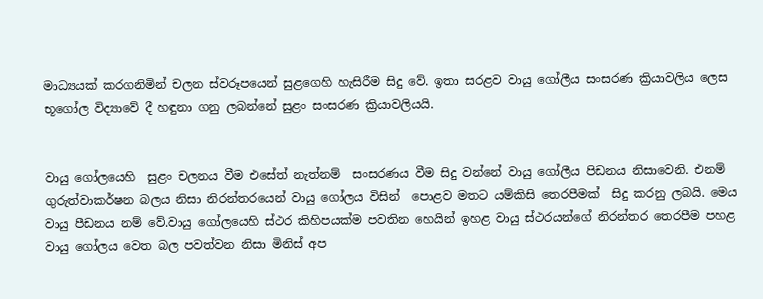මාධ්‍යයක් කරගනිමින් චලන ස්වරූපයෙන් සුළ‍ගෙහි හැසිරීම සිදු වේ. ඉතා සරළව වායු ගෝලීය සංසරණ ක්‍රියාවලිය ලෙස භූගෝල විද්‍යාවේ දී හඳුනා ගනු ලබන්නේ සුළං සංසරණ ක්‍රියාවලියයි.


වායු ගෝලයෙහි  සුළං චලනය වීම එසේත් නැත්නම්  සංසරණය වීම සිදු වන්නේ වායු ගෝලීය පිඩනය නිසාවෙනි. එනම් ගුරුත්වාකර්ෂන බලය නිසා නිරන්තරයෙන් වායු ගෝලය විසින් ‍ පොළව මතට යම්කිසි තෙරපීමක්  සිදු කරනු ලබයි. මෙය වායු පීඩනය නම් වේ.වායු ගෝලයෙහි ස්ථර කිහිපයක්ම පවතින හෙයින් ඉහළ වායු ස්ථරයන්ගේ නිරන්තර තෙරපීම පහළ වායු ගෝලය වෙත බල පවත්වන නිසා මිනිස් අප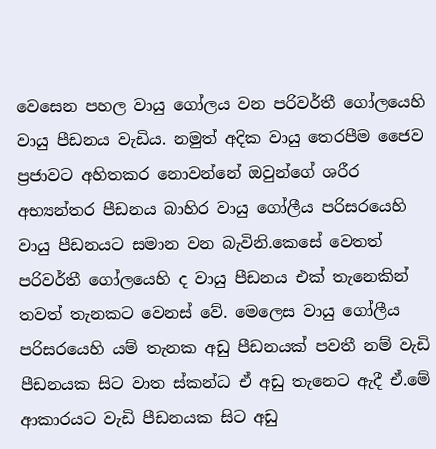වෙසෙන පහල වායු ගෝලය වන පරිවර්තී ගෝලයෙහි වායු පීඩනය වැඩිය. නමුත් අදික වායු තෙරපීම ‍ජෛව ප්‍රජාවට අහිතකර නොවන්නේ ඔවුන්ගේ ශරීර අභ්‍යන්තර පීඩනය බාහිර වායු ගෝලීය පරිසරයෙහි වායු පීඩනයට සමාන වන බැවිනි.කෙසේ වෙතත් පරිවර්තී ගෝලයෙහි ද වායු පීඩනය එක් තැනෙකින් තවත් තැනකට වෙනස් වේ. මෙලෙස වායු ගෝලීය පරිසරයෙහි යම් තැනක අඩු පීඩනයක් පවතී නම් වැඩි පීඩනයක සිට වාත ස්කන්ධ ඒ අඩු තැනෙට ඇදී ඒ.මේ ආකාරයට වැඩි පීඩනයක සිට අඩු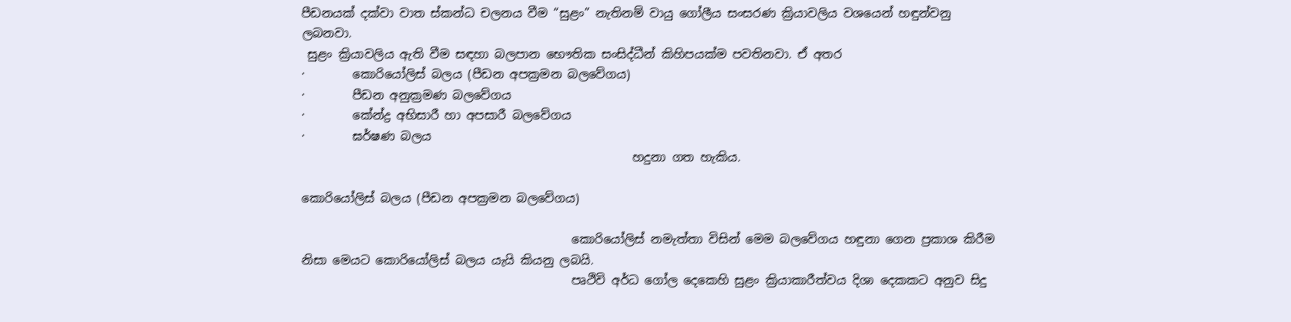පීඩනයක් දක්වා වාත ස්කන්ධ චලනය වීම “සුළං” නැතිනම් වායු ගෝලීය සංසරණ ක්‍රියාවලිය වශයෙන් හඳුන්වනු ලබනවා.
 සුළං ක්‍රියාවලිය ඇති වීම සඳහා බලපාන භෞතික සංසිද්ධීන් කිහිපයක්ම පවතිනවා. ඒ අතර
·        කොරියෝලිස් බලය (පීඩන අපක්‍රමන බලවේගය)
·        පීඩන අනුක්‍රමණ බලවේගය
·        කේන්ද්‍ර අභිසාරී හා අපසාරී බලවේගය
·        ඝර්ෂණ බලය
                                                       හදුනා ගත හැකිය.

කොරියෝලිස් බලය (පීඩන අපක්‍රමන බලවේගය)

                                             කොරියෝලිස් නමැත්තා විසින් මෙම බලවේගය හඳුනා ගෙන ප්‍රකාශ කිරීම නිසා මෙයට කොරියෝලිස් බලය යැයි කියනු ලබයි.
                                             පෘථිවි අර්ධ ගෝල දෙකෙහි සුළං ක්‍රියාකාරීත්වය දිශා දෙකකට අනුව සිදු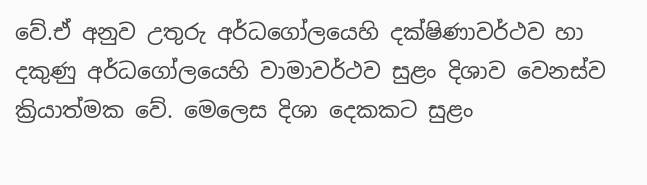වේ.ඒ අනුව උතුරු අර්ධගෝලයෙහි දක්ෂිණාවර්ථව හා දකුණු අර්ධගෝලයෙහි වාමාවර්ථව සුළං දිශාව වෙනස්ව ක්‍රියාත්මක වේ. මෙලෙස දිශා දෙකකට සුළං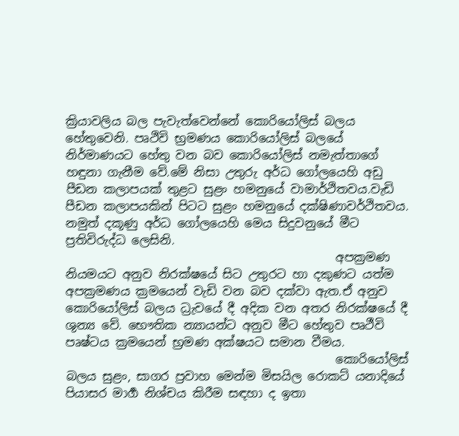ක්‍රියාවලිය බල පැවැත්වෙන්නේ කොරියෝලිස් බලය හේතුවෙනි. පෘථිවි භ්‍රමණය කොරියෝලිස් බලයේ නිර්මාණයට හේතු වන බව කොරියෝලිස් නමැත්තාගේ හඳුනා ගැනීම වේ.මේ නිසා උතුරු අර්ධ ගෝලයෙහි අඩු පීඩන කලාපයක් තුළට සුළං හමනුයේ වාමාර්ථිතවය.වැඩි පීඩන කලාපයකින් පිටට සුළං හමනුයේ දක්ෂිණාවර්ථිතවය. නමුත් දකූණු අර්ධ ගෝලයෙහි මෙය සිදුවනුයේ මීට ප්‍රතිවිරුද්ධ ලෙසිනි.
                                             අපක්‍රමණ නියමයට අනුව නිරක්ෂයේ සිට උතුරට හා දකුණට යත්ම අපක්‍රමණය ක්‍රමයෙන් වැඩි වන බව දක්වා ඇත.ඒ අනුව කොරියෝලිස් බලය ධ්‍රැවයේ දී අදික වන අතර නිරක්ෂයේ දී ශුන්‍ය වේ. භෞතික න්‍යායන්ට අනුව මීට හේතුව පෘථීවි පෘෂ්ටය ක්‍රමයෙන් භ්‍රමණ අක්ෂයට සමාන වීමය.
                                             කොරියෝලිස් බලය සුළං, සාගර ප්‍රවාහ මෙන්ම මිසයිල රොකට් යනාදියේ පියාසර මාර්‍ග නිශ්චය කිරීම සඳහා ද ඉතා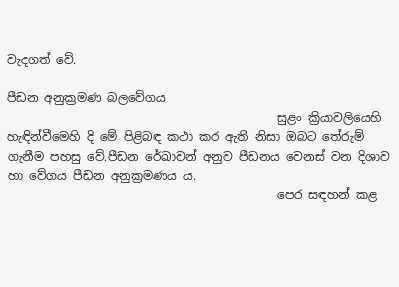වැදගත් වේ.

පීඩන අනුක්‍රමණ බලවේගය
                                             සුළං ක්‍රියාවලියෙහි හැඳින්වීමෙහි දි මේ පිළිබඳ කථා කර ඇති නිසා ඔබට තේරුම් ගැනීම පහසු වේ.පීඩන රේඛාවන් අනුව පීඩනය වෙනස් වන දිශාව හා වේගය පීඩන අනුක්‍රමණය ය.
                                             පෙර සඳහන් කළ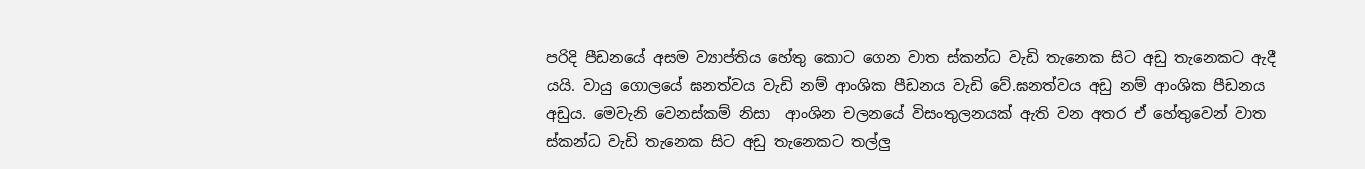පරිදි පීඩනයේ අසම ව්‍යාප්තිය හේතු කොට ගෙන වාත ස්කන්ධ වැඩි තැනෙක සිට අඩු තැනෙකට ඇදී යයි. වායු ගොලයේ ඝනත්වය වැඩි නම් ආංශික පීඩනය වැඩි වේ.ඝනත්වය අඩු නම් ආංශික පීඩනය අඩුය. මෙවැනි වෙනස්කම් නිසා  ආංශින චලනයේ විසංතුලනයක් ඇති වන අතර ඒ හේතුවෙන් වාත ස්කන්ධ වැඩි තැනෙක සිට අඩු තැනෙකට තල්ලු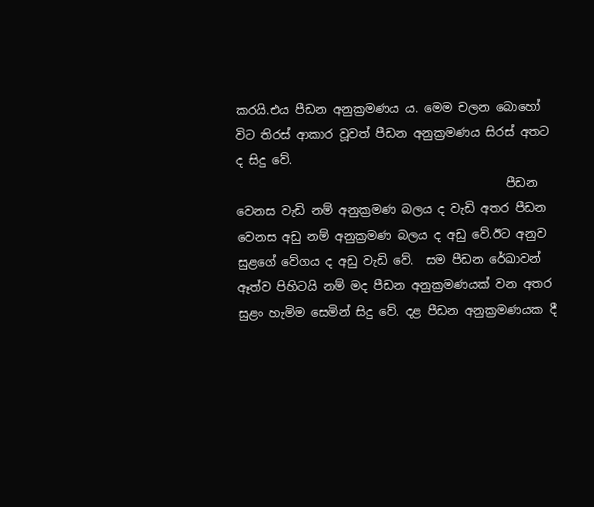කරයි.එය පීඩන අනුක්‍රමණය ය. මෙම චලන බොහෝ විට තිරස් ආකාර වූවත් පීඩන අනුක්‍රමණය සිරස් අතට ද සිදු වේ.
                                             පීඩන වෙනස වැඩි නම් අනුක්‍රමණ බලය ද වැඩි අතර පීඩන වෙනස අඩු නම් අනුක්‍රමණ බලය ද අඩු වේ.ඊට අනුව සුළගේ වේගය ද අඩු වැඩි වේ.  සම පීඩන රේඛාවන් ඈත්ව පිහිටයි නම් මද පීඩන අනුක්‍රමණයක් වන අතර සුළං හැමිම සෙමින් සිදු වේ. දළ පීඩන අනුක්‍රමණයක දී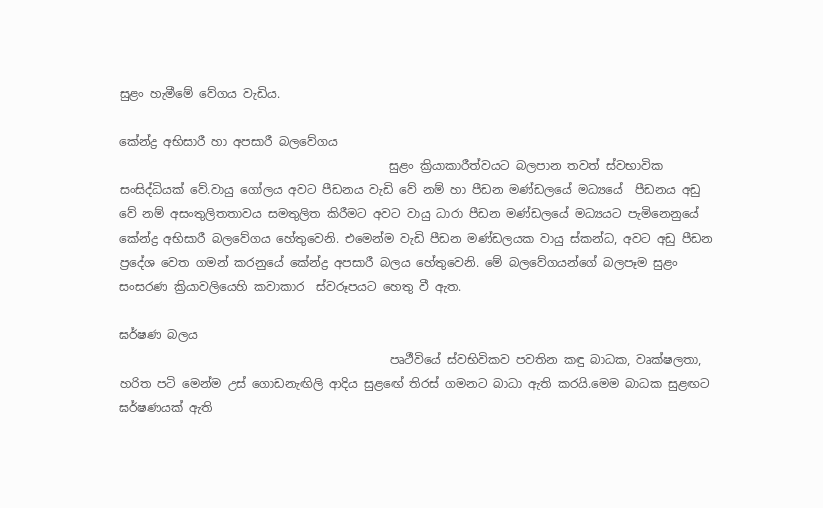සුළං හැමීමේ වේගය වැඩිය.

කේන්ද්‍ර අභිසාරී හා අපසාරී බලවේගය
                                             සුළං ක්‍රියාකාරීත්වයට බලපාන තවත් ස්වභාවික සංසිද්ධියක් වේ.වායු ගෝලය අවට පීඩනය වැඩි වේ නම් හා පීඩන මණ්ඩලයේ මධ්‍යයේ  පීඩනය අඩු වේ නම් අසංතුලිතතාවය සමතුලිත කිරීමට අවට වායු ධාරා පීඩන මණ්ඩලයේ මධ්‍යයට පැමිනෙනුයේ කේන්ද්‍ර අභිසාරී බලවේගය හේතුවෙනි. එමෙන්ම වැඩි පීඩන මණ්ඩලයක වායු ස්කන්ධ, අවට අඩු පීඩන ප්‍රදේශ වෙත ගමන් කරනුයේ කේන්ද්‍ර අපසාරී බලය හේතුවෙනි. මේ බලවේගයන්ගේ බලපෑම සුළං සංසරණ ක්‍රියාවලියෙහි කවාකාර  ස්වරූපයට හෙතු වී ඇත.

ඝර්ෂණ බලය
                                             පෘථීවියේ ස්වභිවිකව පවතින කඳු බාධක, වෘක්ෂලතා, හරිත පටි මෙන්ම උස් ගොඩනැඟිලි ආදිය සුළ‍ඟේ තිරස් ගමනට බාධා ඇති කරයි.මෙම බාධක සුළඟට ඝර්ෂණයක් ඇති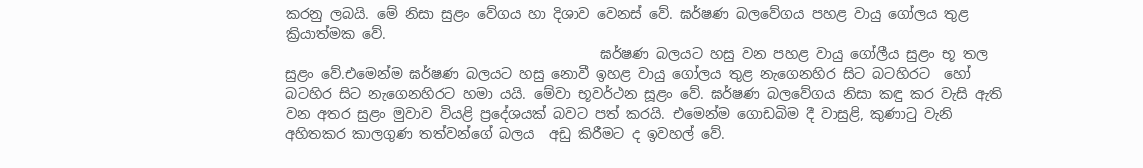කරනු ලබයි. මේ නිසා සුළං වේගය හා දිශාව වෙනස් වේ. ඝර්ෂණ බලවේගය පහළ වායු ගෝලය තුළ ක්‍රියාත්මක වේ.
                                             ඝර්ෂණ බලයට හසු වන පහළ වායු ගෝලීය සුළං භූ තල සුළං වේ.එමෙන්ම ඝර්ෂණ බලයට හසු නොවී ඉහළ වායු ගෝලය තුළ නැගෙනහිර සිට බටහිරට  හෝ බටහිර සිට නැගෙනහිරට හමා යයි. මේවා භූවර්ථන සූළං වේ. ඝර්ෂණ බලවේගය නිසා කඳු කර වැසි ඇති වන අතර සුළං මුවාව වියළි ප්‍රදේශයක් බවට පත් කරයි. එමෙන්ම ගොඩබිම දී වාසුළි, කුණාටු වැනි අහිතකර කාලගුණ තත්වන්ගේ බලය  අඩු කිරීමට ද ඉවහල් වේ.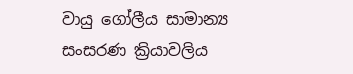වායු ගෝලීය සාමාන්‍ය සංසරණ ක්‍රියාවලිය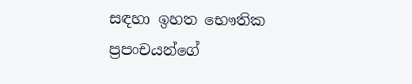සඳහා ඉහත භෞතික ප්‍රපංචයන්ගේ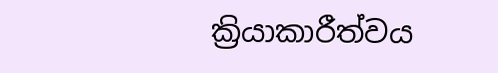ක්‍රියාකාරීත්වය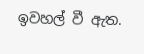ඉවහල් වී ඇත.